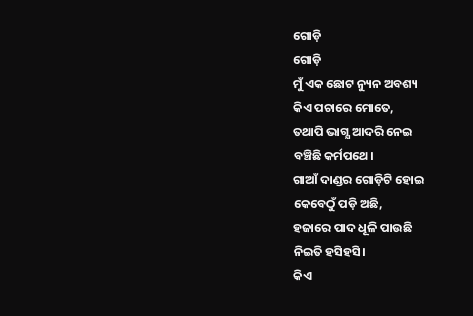ଗୋଡ଼ି
ଗୋଡ଼ି
ମୁଁ ଏକ ଛୋଟ ନ୍ୟୁନ ଅବଶ୍ୟ
କିଏ ପଚାରେ ମୋତେ,
ତଥାପି ଭାଗ୍ଯ ଆଦରି ନେଇ
ବଞ୍ଚିଛି କର୍ମପଥେ।
ଗାଆଁ ଦାଣ୍ଡର ଗୋଡ଼ିଟି ହୋଇ
କେବେଠୁଁ ପଡ଼ି ଅଛି,
ହଜାରେ ପାଦ ଧୂଳି ପାଉଛି
ନିଇତି ହସିହସି।
କିଏ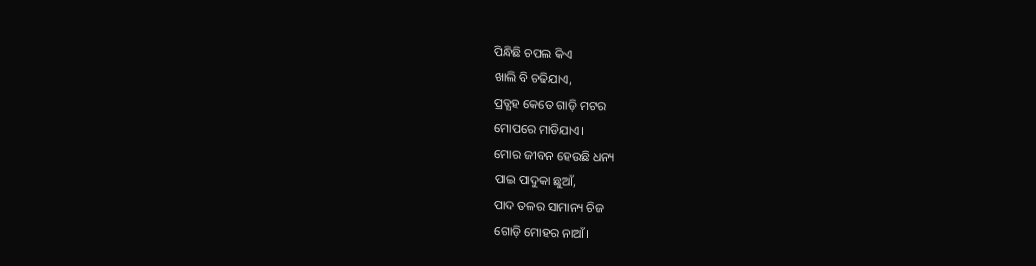ପିନ୍ଧିଛି ଚପଲ କିଏ
ଖାଲି ବି ଚଢିଯାଏ,
ପ୍ରତ୍ଯହ କେତେ ଗାଡ଼ି ମଟର
ମୋପରେ ମାଡିଯାଏ।
ମୋର ଜୀବନ ହେଉଛି ଧନ୍ୟ
ପାଇ ପାଦୁକା ଛୁଆଁ,
ପାଦ ତଳର ସାମାନ୍ୟ ଚିଜ
ଗୋଡ଼ି ମୋହର ନାଆଁ।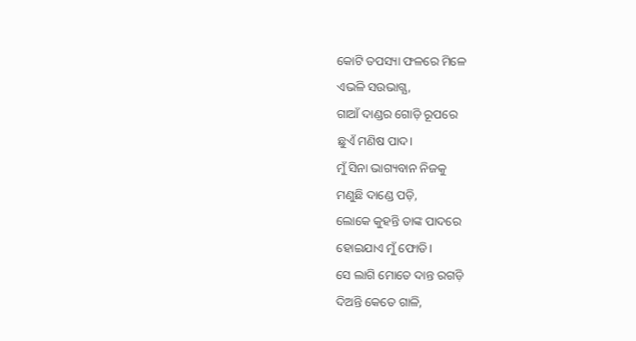କୋଟି ତପସ୍ୟା ଫଳରେ ମିଳେ
ଏଭଳି ସଉଭାଗ୍ଯ,
ଗାଆଁ ଦାଣ୍ଡର ଗୋଡ଼ି ରୂପରେ
ଛୁଏଁ ମଣିଷ ପାଦ।
ମୁଁ ସିନା ଭାଗ୍ୟବାନ ନିଜକୁ
ମଣୁଛି ଦାଣ୍ଡେ ପଡ଼ି,
ଲୋକେ କୁହନ୍ତି ତାଙ୍କ ପାଦରେ
ହୋଇଯାଏ ମୁଁ ଫୋଡି।
ସେ ଲାଗି ମୋତେ ଦାନ୍ତ ରଗଡ଼ି
ଦିଅନ୍ତି କେତେ ଗାଳି,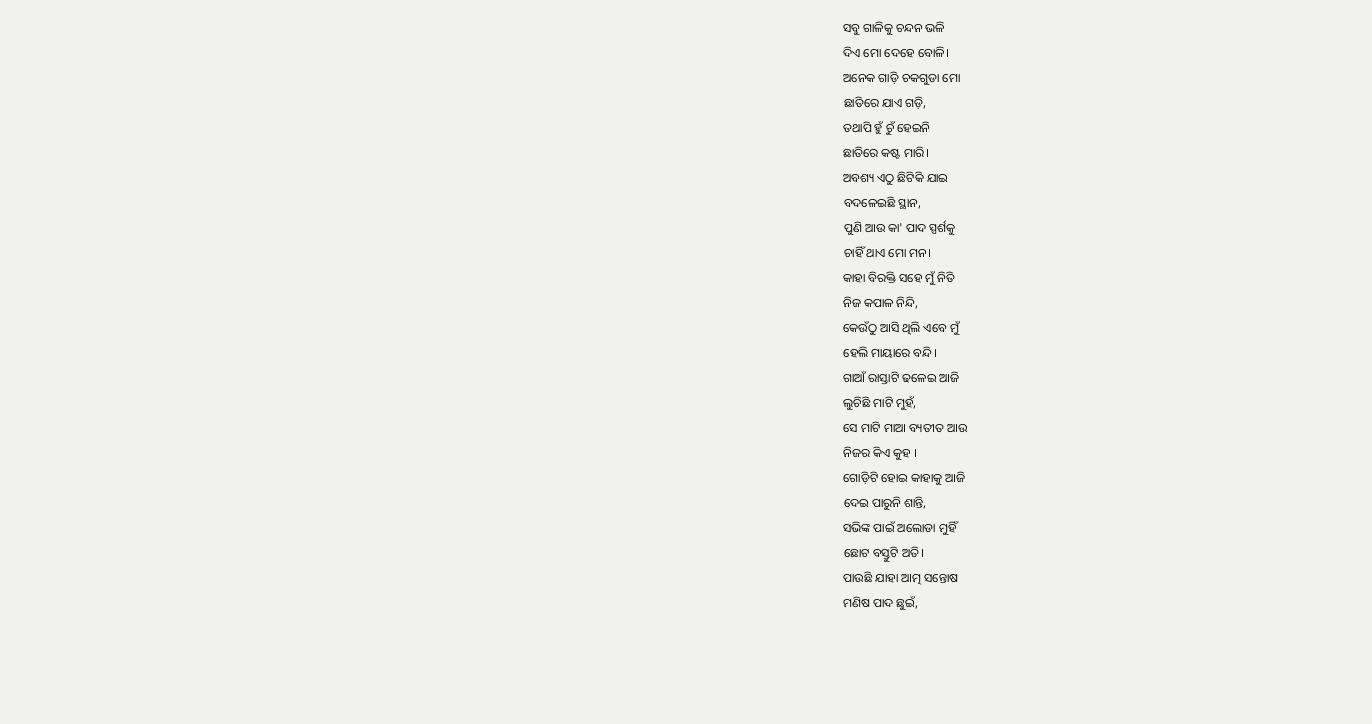ସବୁ ଗାଳିକୁ ଚନ୍ଦନ ଭଳି
ଦିଏ ମୋ ଦେହେ ବୋଳି।
ଅନେକ ଗାଡ଼ି ଚକଗୁଡା ମୋ
ଛାତିରେ ଯାଏ ଗଡ଼ି,
ତଥାପି ହୁଁ ଚୁଁ ହେଇନି
ଛାତିରେ କଷ୍ଟ ମାରି।
ଅବଶ୍ୟ ଏଠୁ ଛିଟିକି ଯାଇ
ବଦଳେଇଛି ସ୍ଥାନ,
ପୁଣି ଆଉ କା' ପାଦ ସ୍ପର୍ଶକୁ
ଚାହିଁ ଥାଏ ମୋ ମନ।
କାହା ବିରକ୍ତି ସହେ ମୁଁ ନିତି
ନିଜ କପାଳ ନିନ୍ଦି,
କେଉଁଠୁ ଆସି ଥିଲି ଏବେ ମୁଁ
ହେଲି ମାୟାରେ ବନ୍ଦି।
ଗାଆଁ ରାସ୍ତାଟି ଢଳେଇ ଆଜି
ଲୁଚିଛି ମାଟି ମୁହଁ,
ସେ ମାଟି ମାଆ ବ୍ୟତୀତ ଆଉ
ନିଜର କିଏ କୁହ ।
ଗୋଡ଼ିଟି ହୋଇ କାହାକୁ ଆଜି
ଦେଇ ପାରୁନି ଶାନ୍ତି,
ସଭିଙ୍କ ପାଇଁ ଅଲୋଡା ମୁହିଁ
ଛୋଟ ବସ୍ତୁଟି ଅତି।
ପାଉଛି ଯାହା ଆତ୍ମ ସନ୍ତୋଷ
ମଣିଷ ପାଦ ଛୁଇଁ,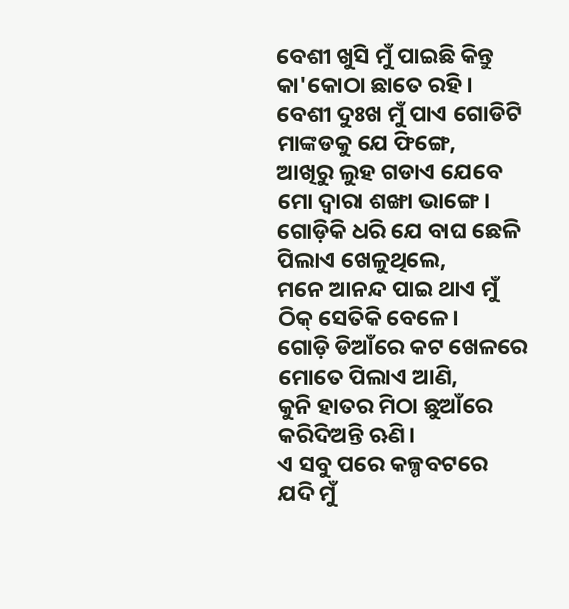ବେଶୀ ଖୁସି ମୁଁ ପାଇଛି କିନ୍ତୁ
କା'କୋଠା ଛାତେ ରହି।
ବେଶୀ ଦୁଃଖ ମୁଁ ପାଏ ଗୋଡିଟି
ମାଙ୍କଡକୁ ଯେ ଫିଙ୍ଗେ,
ଆଖିରୁ ଲୁହ ଗଡାଏ ଯେବେ
ମୋ ଦ୍ଵାରା ଶଙ୍ଖା ଭାଙ୍ଗେ।
ଗୋଡ଼ିକି ଧରି ଯେ ବାଘ ଛେଳି
ପିଲାଏ ଖେଳୁଥିଲେ,
ମନେ ଆନନ୍ଦ ପାଇ ଥାଏ ମୁଁ
ଠିକ୍ ସେତିକି ବେଳେ।
ଗୋଡ଼ି ଡିଆଁରେ କଟ ଖେଳରେ
ମୋତେ ପିଲାଏ ଆଣି,
କୁନି ହାତର ମିଠା ଛୁଆଁରେ
କରିଦିଅନ୍ତି ଋଣି।
ଏ ସବୁ ପରେ କଳ୍ପବଟରେ
ଯଦି ମୁଁ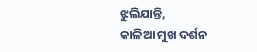ଝୁଲିଯାନ୍ତି,
କାଳିଆ ମୁଖ ଦର୍ଶନ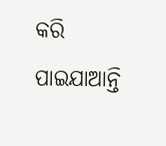କରି
ପାଇଯାଆନ୍ତି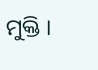ମୁକ୍ତି ।